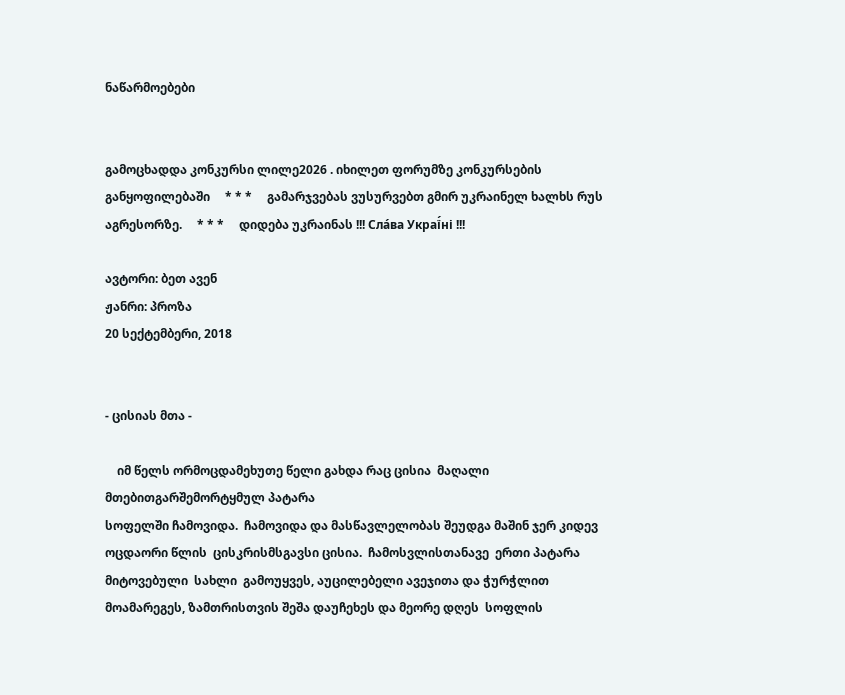ნაწარმოებები


გამოცხადდა კონკურსი ლილე2026 . იხილეთ ფორუმზე კონკურსების განყოფილებაში     * * *     გამარჯვებას ვუსურვებთ გმირ უკრაინელ ხალხს რუს აგრესორზე.     * * *     დიდება უკრაინას !!! Сла́ва Украї́ні !!!

ავტორი: ბეთ ავენ
ჟანრი: პროზა
20 სექტემბერი, 2018


- ცისიას მთა -

    იმ წელს ორმოცდამეხუთე წელი გახდა რაც ცისია  მაღალი  მთებითგარშემორტყმულ პატარა
სოფელში ჩამოვიდა.  ჩამოვიდა და მასწავლელობას შეუდგა მაშინ ჯერ კიდევ
ოცდაორი წლის  ცისკრისმსგავსი ცისია.  ჩამოსვლისთანავე  ერთი პატარა
მიტოვებული  სახლი  გამოუყვეს, აუცილებელი ავეჯითა და ჭურჭლით
მოამარეგეს, ზამთრისთვის შეშა დაუჩეხეს და მეორე დღეს  სოფლის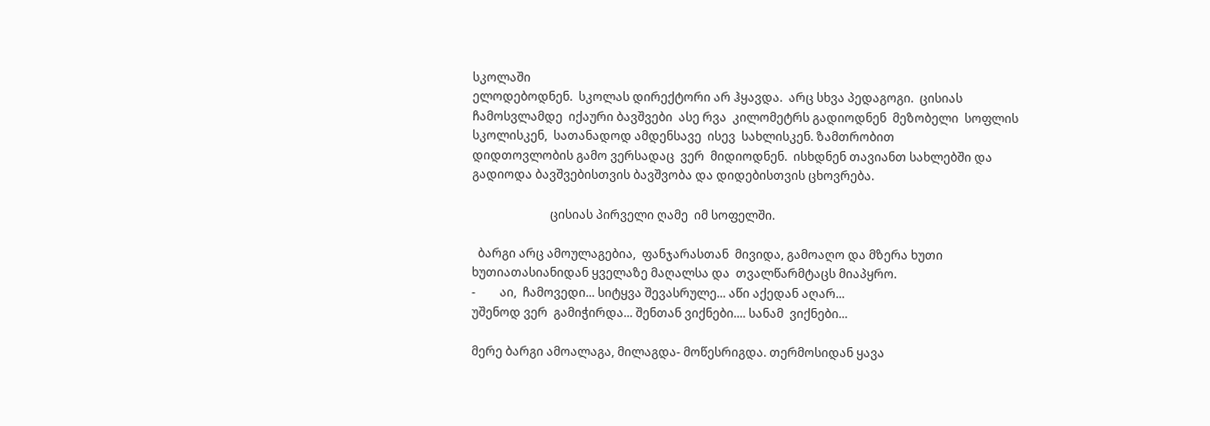სკოლაში
ელოდებოდნენ.  სკოლას დირექტორი არ ჰყავდა.  არც სხვა პედაგოგი.  ცისიას
ჩამოსვლამდე  იქაური ბავშვები  ასე რვა  კილომეტრს გადიოდნენ  მეზობელი  სოფლის
სკოლისკენ,  სათანადოდ ამდენსავე  ისევ  სახლისკენ. ზამთრობით
დიდთოვლობის გამო ვერსადაც  ვერ  მიდიოდნენ.  ისხდნენ თავიანთ სახლებში და
გადიოდა ბავშვებისთვის ბავშვობა და დიდებისთვის ცხოვრება.

                          ცისიას პირველი ღამე  იმ სოფელში.

  ბარგი არც ამოულაგებია,  ფანჯარასთან  მივიდა, გამოაღო და მზერა ხუთი
ხუთიათასიანიდან ყველაზე მაღალსა და  თვალწარმტაცს მიაპყრო.
-        აი,  ჩამოვედი... სიტყვა შევასრულე... აწი აქედან აღარ...
უშენოდ ვერ  გამიჭირდა... შენთან ვიქნები.... სანამ  ვიქნები...

მერე ბარგი ამოალაგა, მილაგდა- მოწესრიგდა. თერმოსიდან ყავა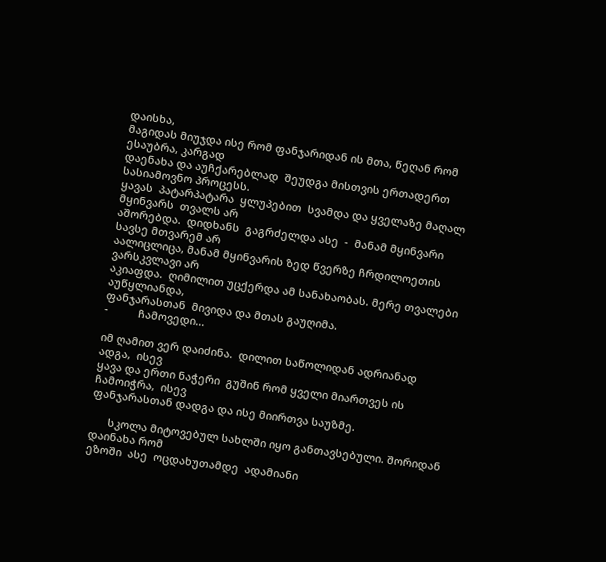დაისხა,
მაგიდას მიუჯდა ისე რომ ფანჯარიდან ის მთა, წეღან რომ ესაუბრა, კარგად
დაენახა და აუჩქარებლად  შეუდგა მისთვის ერთადერთ სასიამოვნო პროცესს.
ყავას  პატარპატარა  ყლუპებით  სვამდა და ყველაზე მაღალ მყინვარს  თვალს არ
აშორებდა.  დიდხანს  გაგრძელდა ასე  -  მანამ მყინვარი სავსე მთვარემ არ
აალიცლიცა, მანამ მყინვარის ზედ წვერზე ჩრდილოეთის ვარსკვლავი არ
აკიაფდა.  ღიმილით უცქერდა ამ სანახაობას. მერე თვალები აუწყლიანდა,
ფანჯარასთან  მივიდა და მთას გაუღიმა.
-          ჩამოვედი...

იმ ღამით ვერ დაიძინა.  დილით საწოლიდან ადრიანად  ადგა,  ისევ
ყავა და ერთი ნაჭერი  გუშინ რომ ყველი მიართვეს ის ჩამოიჭრა,  ისევ
ფანჯარასთან დადგა და ისე მიირთვა საუზმე.

      სკოლა მიტოვებულ სახლში იყო განთავსებული. შორიდან დაინახა რომ
ეზოში  ასე  ოცდახუთამდე  ადამიანი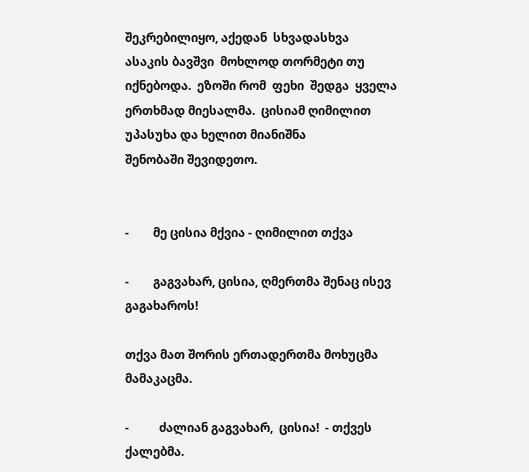შეკრებილიყო, აქედან  სხვადასხვა
ასაკის ბავშვი  მოხლოდ თორმეტი თუ იქნებოდა.  ეზოში რომ  ფეხი  შედგა  ყველა
ერთხმად მიესალმა.  ცისიამ ღიმილით უპასუხა და ხელით მიანიშნა
შენობაში შევიდეთო.


-        მე ცისია მქვია - ღიმილით თქვა

-        გაგვახარ, ცისია, ღმერთმა შენაც ისევ  გაგახაროს!

თქვა მათ შორის ერთადერთმა მოხუცმა მამაკაცმა.

-          ძალიან გაგვახარ,  ცისია!  - თქვეს ქალებმა.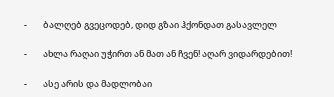-        ბალღებ გვეცოდებ, დიდ გზაი ჰქონდათ გასავლელ

-        ახლა რაღაი უჭირთ ან მათ ან ჩვენ! აღარ ვიდარდებით!

-        ასე არის და მადლობაი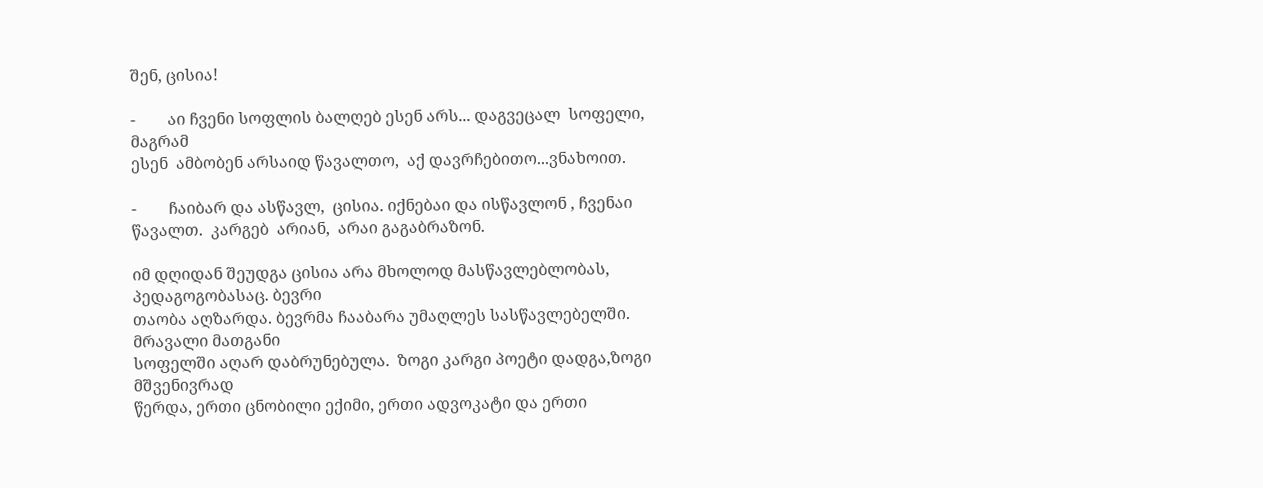შენ, ცისია!

-        აი ჩვენი სოფლის ბალღებ ესენ არს... დაგვეცალ  სოფელი, მაგრამ
ესენ  ამბობენ არსაიდ წავალთო,  აქ დავრჩებითო...ვნახოით.

-        ჩაიბარ და ასწავლ,  ცისია. იქნებაი და ისწავლონ , ჩვენაი
წავალთ.  კარგებ  არიან,  არაი გაგაბრაზონ.

იმ დღიდან შეუდგა ცისია არა მხოლოდ მასწავლებლობას, პედაგოგობასაც. ბევრი
თაობა აღზარდა. ბევრმა ჩააბარა უმაღლეს სასწავლებელში. მრავალი მათგანი
სოფელში აღარ დაბრუნებულა.  ზოგი კარგი პოეტი დადგა,ზოგი მშვენივრად
წერდა, ერთი ცნობილი ექიმი, ერთი ადვოკატი და ერთი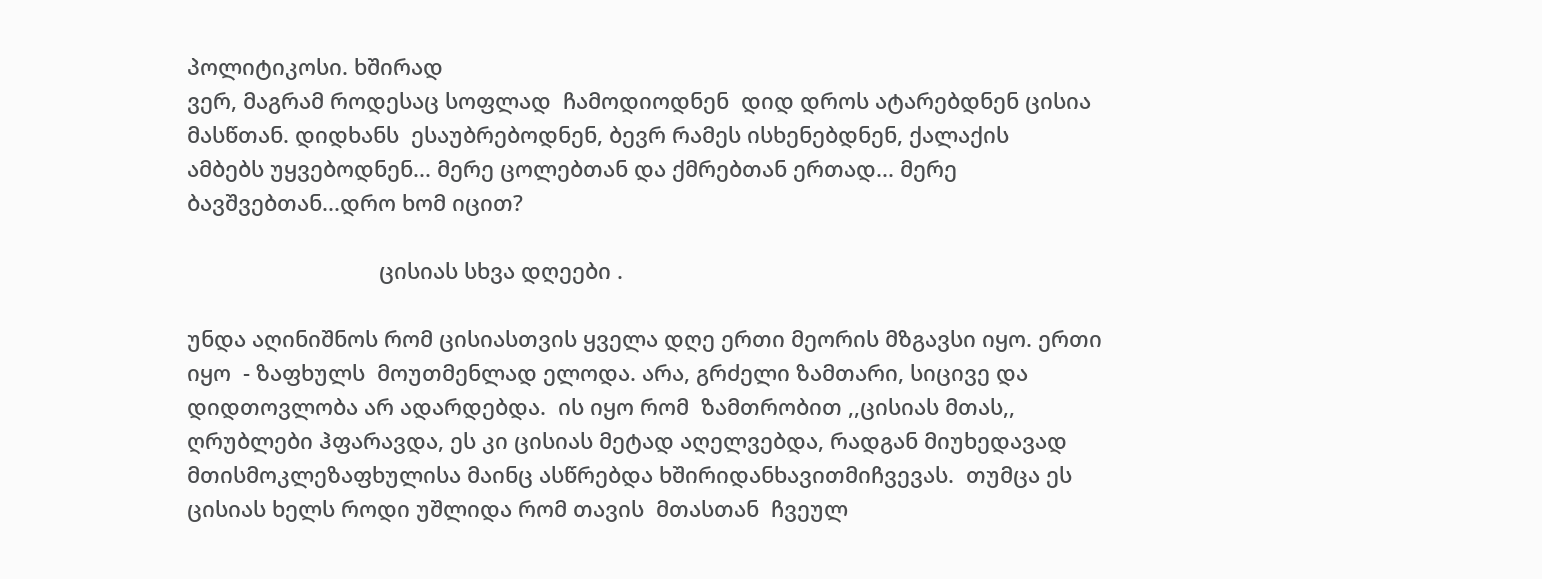პოლიტიკოსი. ხშირად
ვერ, მაგრამ როდესაც სოფლად  ჩამოდიოდნენ  დიდ დროს ატარებდნენ ცისია
მასწთან. დიდხანს  ესაუბრებოდნენ, ბევრ რამეს ისხენებდნენ, ქალაქის
ამბებს უყვებოდნენ... მერე ცოლებთან და ქმრებთან ერთად... მერე
ბავშვებთან...დრო ხომ იცით?

                                ცისიას სხვა დღეები .

უნდა აღინიშნოს რომ ცისიასთვის ყველა დღე ერთი მეორის მზგავსი იყო. ერთი
იყო  - ზაფხულს  მოუთმენლად ელოდა. არა, გრძელი ზამთარი, სიცივე და
დიდთოვლობა არ ადარდებდა.  ის იყო რომ  ზამთრობით ,,ცისიას მთას,,
ღრუბლები ჰფარავდა, ეს კი ცისიას მეტად აღელვებდა, რადგან მიუხედავად
მთისმოკლეზაფხულისა მაინც ასწრებდა ხშირიდანხავითმიჩვევას.  თუმცა ეს
ცისიას ხელს როდი უშლიდა რომ თავის  მთასთან  ჩვეულ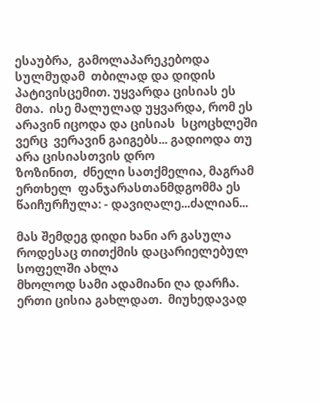ესაუბრა,  გამოლაპარეკებოდა
სულმუდამ  თბილად და დიდის პატივისცემით. უყვარდა ცისიას ეს
მთა.  ისე მალულად უყვარდა, რომ ეს არავინ იცოდა და ცისიას  სცოცხლეში
ვერც  ვერავინ გაიგებს... გადიოდა თუ არა ცისიასთვის დრო
ზოზინით,  ძნელი სათქმელია, მაგრამ  ერთხელ  ფანჯარასთანმდგომმა ეს
წაიჩურჩულა: - დავიღალე...ძალიან...

მას შემდეგ დიდი ხანი არ გასულა როდესაც თითქმის დაცარიელებულ სოფელში ახლა
მხოლოდ სამი ადამიანი ღა დარჩა. ერთი ცისია გახლდათ.  მიუხედავად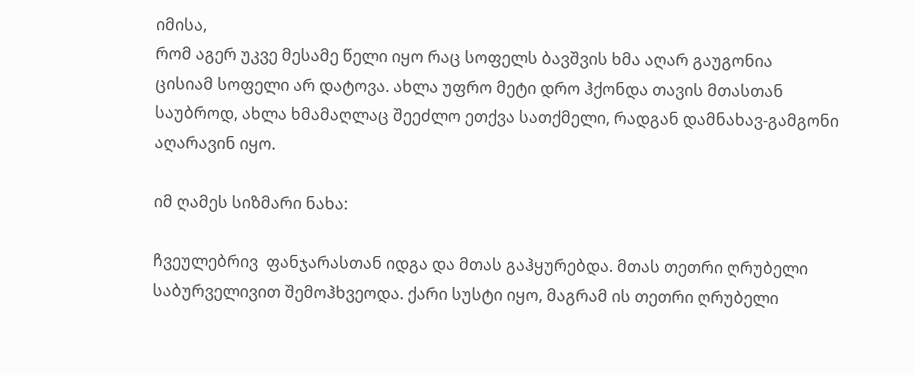იმისა,
რომ აგერ უკვე მესამე წელი იყო რაც სოფელს ბავშვის ხმა აღარ გაუგონია
ცისიამ სოფელი არ დატოვა. ახლა უფრო მეტი დრო ჰქონდა თავის მთასთან
საუბროდ, ახლა ხმამაღლაც შეეძლო ეთქვა სათქმელი, რადგან დამნახავ-გამგონი
აღარავინ იყო.

იმ ღამეს სიზმარი ნახა:

ჩვეულებრივ  ფანჯარასთან იდგა და მთას გაჰყურებდა. მთას თეთრი ღრუბელი
საბურველივით შემოჰხვეოდა. ქარი სუსტი იყო, მაგრამ ის თეთრი ღრუბელი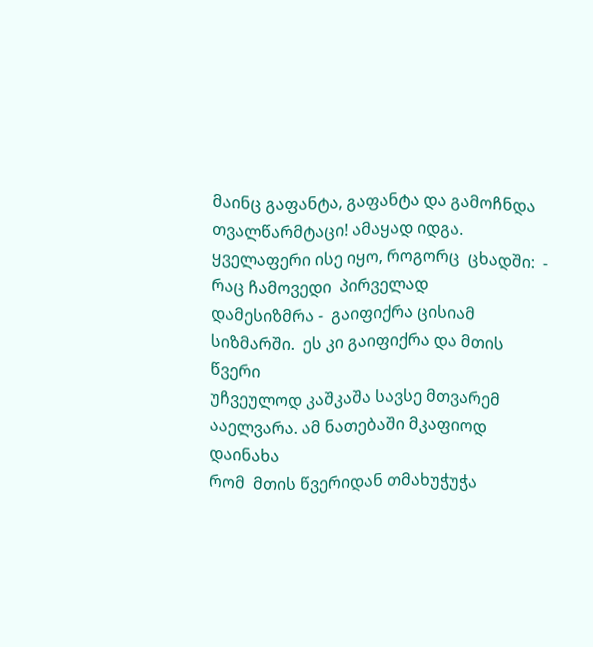მაინც გაფანტა, გაფანტა და გამოჩნდა თვალწარმტაცი! ამაყად იდგა.
ყველაფერი ისე იყო, როგორც  ცხადში:  -  რაც ჩამოვედი  პირველად
დამესიზმრა -  გაიფიქრა ცისიამ სიზმარში.  ეს კი გაიფიქრა და მთის წვერი
უჩვეულოდ კაშკაშა სავსე მთვარემ  ააელვარა. ამ ნათებაში მკაფიოდ დაინახა
რომ  მთის წვერიდან თმახუჭუჭა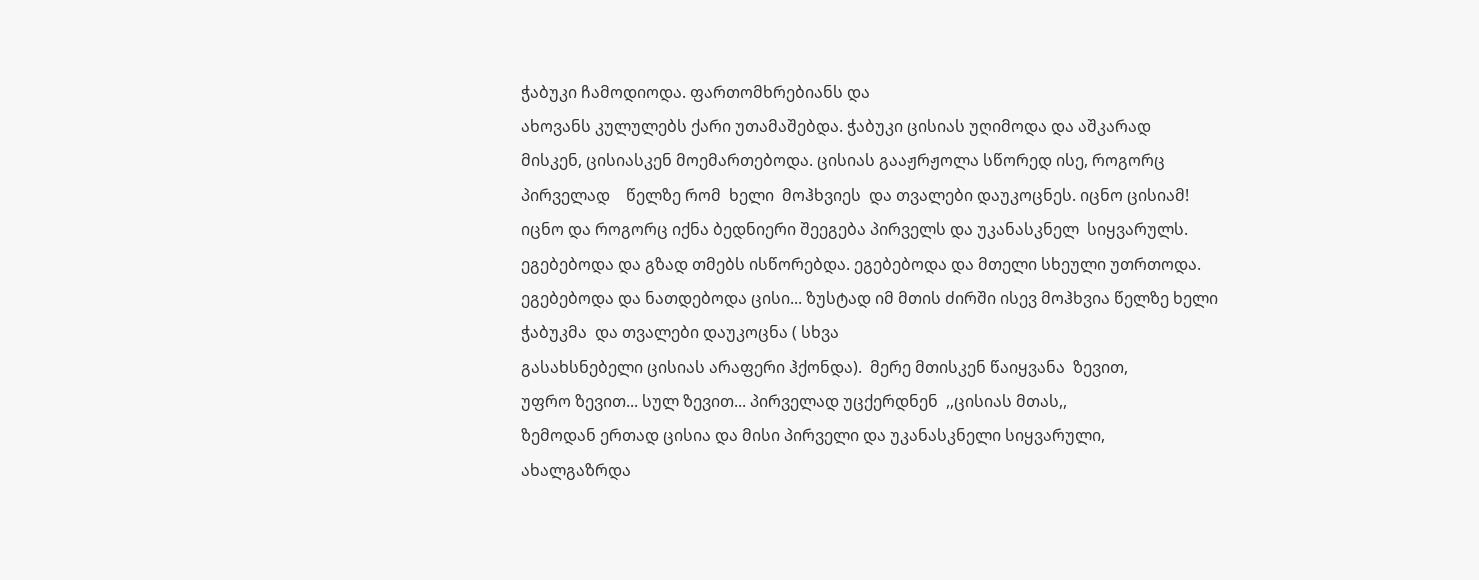ჭაბუკი ჩამოდიოდა. ფართომხრებიანს და
ახოვანს კულულებს ქარი უთამაშებდა. ჭაბუკი ცისიას უღიმოდა და აშკარად
მისკენ, ცისიასკენ მოემართებოდა. ცისიას გააჟრჟოლა სწორედ ისე, როგორც
პირველად    წელზე რომ  ხელი  მოჰხვიეს  და თვალები დაუკოცნეს. იცნო ცისიამ!
იცნო და როგორც იქნა ბედნიერი შეეგება პირველს და უკანასკნელ  სიყვარულს.
ეგებებოდა და გზად თმებს ისწორებდა. ეგებებოდა და მთელი სხეული უთრთოდა.
ეგებებოდა და ნათდებოდა ცისი... ზუსტად იმ მთის ძირში ისევ მოჰხვია წელზე ხელი
ჭაბუკმა  და თვალები დაუკოცნა ( სხვა
გასახსნებელი ცისიას არაფერი ჰქონდა).  მერე მთისკენ წაიყვანა  ზევით,
უფრო ზევით... სულ ზევით... პირველად უცქერდნენ  ,,ცისიას მთას,,
ზემოდან ერთად ცისია და მისი პირველი და უკანასკნელი სიყვარული,
ახალგაზრდა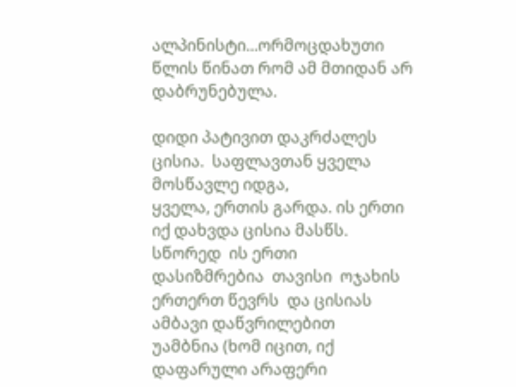ალპინისტი...ორმოცდახუთი წლის წინათ რომ ამ მთიდან არ
დაბრუნებულა.

დიდი პატივით დაკრძალეს ცისია.  საფლავთან ყველა მოსწავლე იდგა,
ყველა, ერთის გარდა. ის ერთი იქ დახვდა ცისია მასწს. სწორედ  ის ერთი
დასიზმრებია  თავისი  ოჯახის ერთერთ წევრს  და ცისიას  ამბავი დაწვრილებით
უამბნია (ხომ იცით, იქ დაფარული არაფერი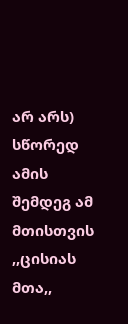არ არს) სწორედ ამის შემდეგ ამ მთისთვის
,,ცისიას მთა,,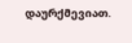დაურქმევიათ.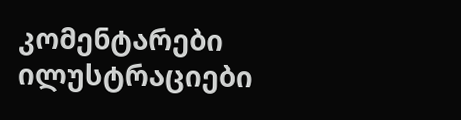კომენტარები ილუსტრაციები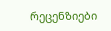რეცენზიები